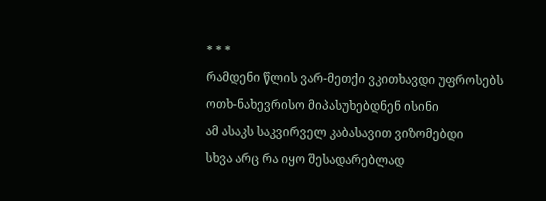* * *
რამდენი წლის ვარ-მეთქი ვკითხავდი უფროსებს
ოთხ-ნახევრისო მიპასუხებდნენ ისინი
ამ ასაკს საკვირველ კაბასავით ვიზომებდი
სხვა არც რა იყო შესადარებლად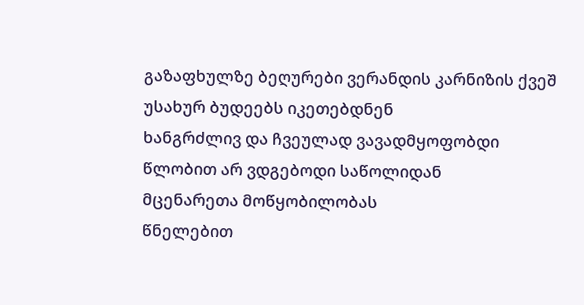გაზაფხულზე ბეღურები ვერანდის კარნიზის ქვეშ
უსახურ ბუდეებს იკეთებდნენ
ხანგრძლივ და ჩვეულად ვავადმყოფობდი
წლობით არ ვდგებოდი საწოლიდან
მცენარეთა მოწყობილობას
წნელებით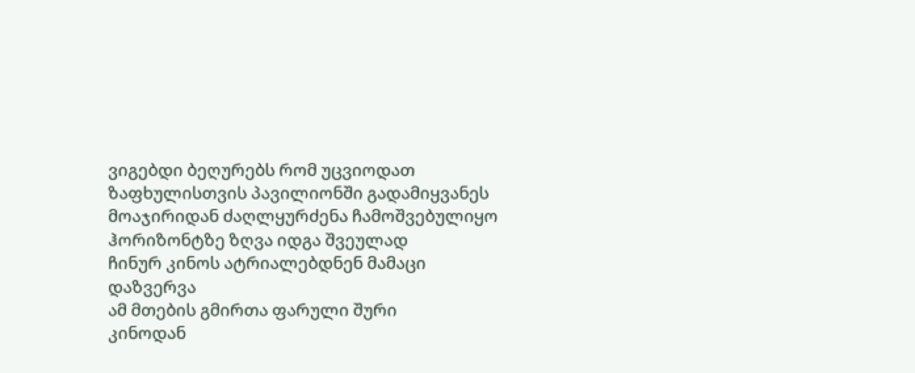ვიგებდი ბეღურებს რომ უცვიოდათ
ზაფხულისთვის პავილიონში გადამიყვანეს
მოაჯირიდან ძაღლყურძენა ჩამოშვებულიყო
ჰორიზონტზე ზღვა იდგა შვეულად
ჩინურ კინოს ატრიალებდნენ მამაცი დაზვერვა
ამ მთების გმირთა ფარული შური
კინოდან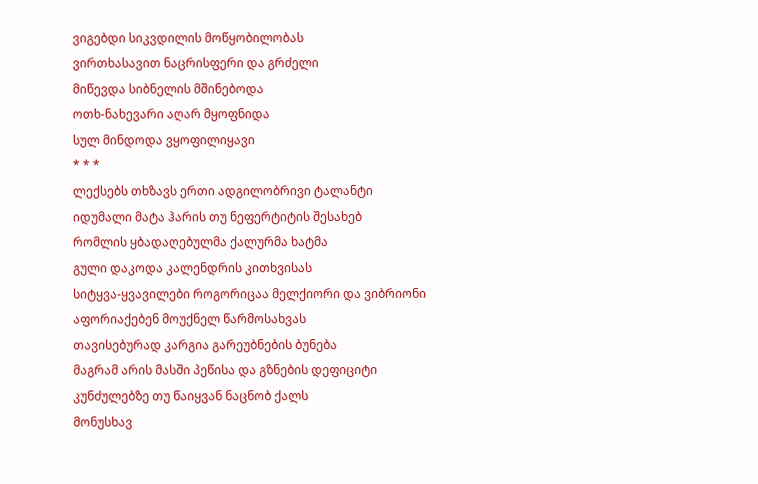ვიგებდი სიკვდილის მოწყობილობას
ვირთხასავით ნაცრისფერი და გრძელი
მიწევდა სიბნელის მშინებოდა
ოთხ-ნახევარი აღარ მყოფნიდა
სულ მინდოდა ვყოფილიყავი
* * *
ლექსებს თხზავს ერთი ადგილობრივი ტალანტი
იდუმალი მატა ჰარის თუ ნეფერტიტის შესახებ
რომლის ყბადაღებულმა ქალურმა ხატმა
გული დაკოდა კალენდრის კითხვისას
სიტყვა-ყვავილები როგორიცაა მელქიორი და ვიბრიონი
აფორიაქებენ მოუქნელ წარმოსახვას
თავისებურად კარგია გარეუბნების ბუნება
მაგრამ არის მასში პეწისა და გზნების დეფიციტი
კუნძულებზე თუ წაიყვან ნაცნობ ქალს
მონუსხავ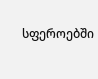სფეროებში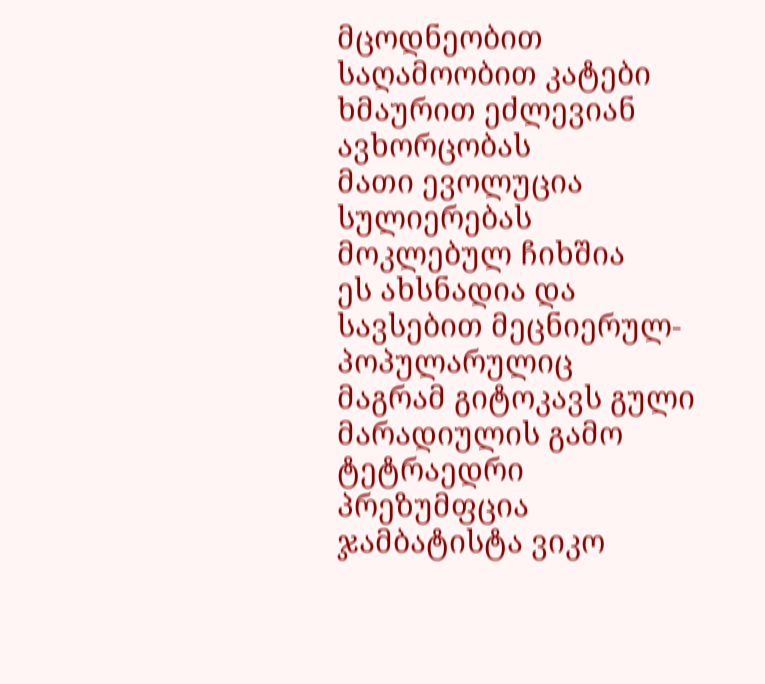მცოდნეობით
საღამოობით კატები ხმაურით ეძლევიან ავხორცობას
მათი ევოლუცია სულიერებას მოკლებულ ჩიხშია
ეს ახსნადია და სავსებით მეცნიერულ-პოპულარულიც
მაგრამ გიტოკავს გული მარადიულის გამო
ტეტრაედრი პრეზუმფცია ჯამბატისტა ვიკო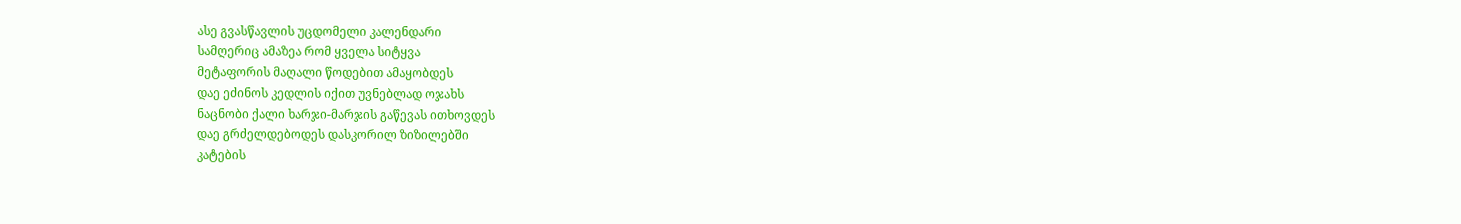ასე გვასწავლის უცდომელი კალენდარი
სამღერიც ამაზეა რომ ყველა სიტყვა
მეტაფორის მაღალი წოდებით ამაყობდეს
დაე ეძინოს კედლის იქით უვნებლად ოჯახს
ნაცნობი ქალი ხარჯი-მარჯის გაწევას ითხოვდეს
დაე გრძელდებოდეს დასკორილ ზიზილებში
კატების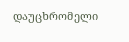დაუცხრომელი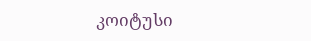კოიტუსი